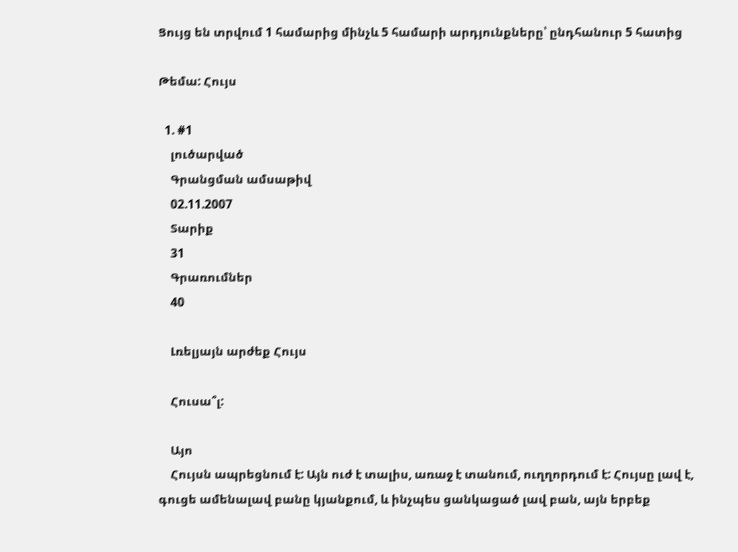Ցույց են տրվում 1 համարից մինչև 5 համարի արդյունքները՝ ընդհանուր 5 հատից

Թեմա: Հույս

  1. #1
    լուծարված
    Գրանցման ամսաթիվ
    02.11.2007
    Տարիք
    31
    Գրառումներ
    40

    Լռելյայն արժեք Հույս

    Հուսա՞լ:

    Այո
    Հույսն ապրեցնում է: Այն ուժ է տալիս, առաջ է տանում, ուղղորդում է: Հույսը լավ է, գուցե ամենալավ բանը կյանքում, և ինչպես ցանկացած լավ բան, այն երբեք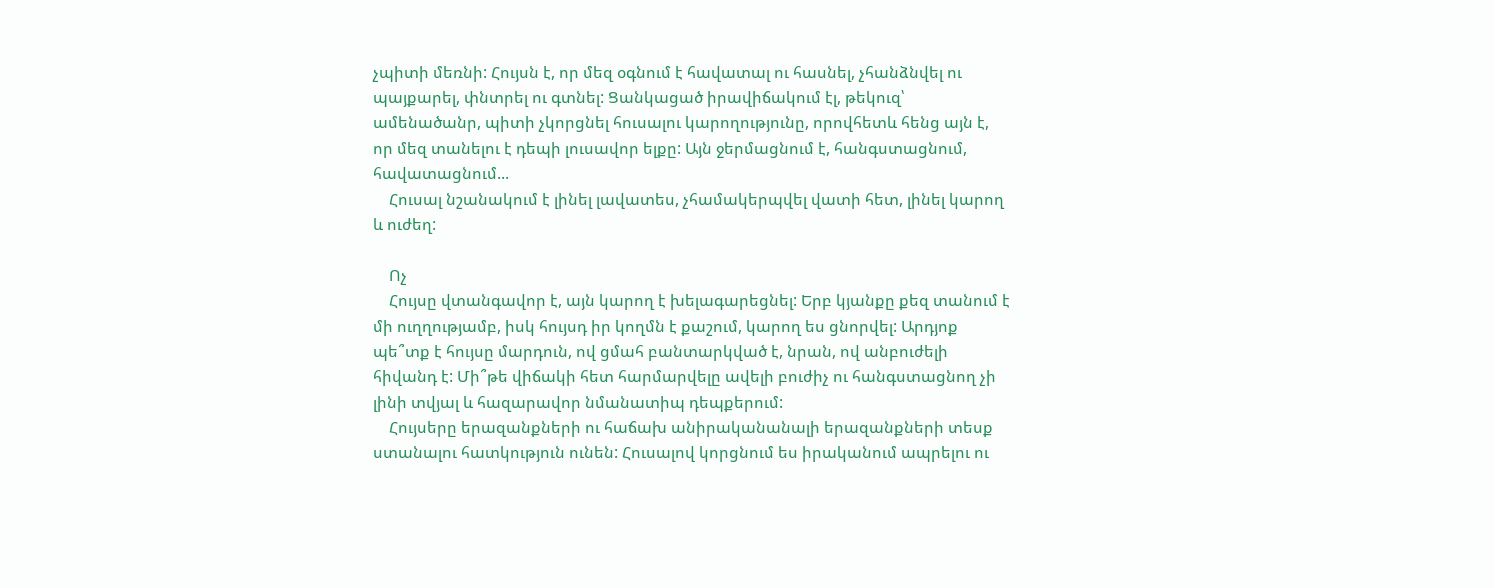չպիտի մեռնի: Հույսն է, որ մեզ օգնում է հավատալ ու հասնել, չհանձնվել ու պայքարել, փնտրել ու գտնել: Ցանկացած իրավիճակում էլ, թեկուզ՝ ամենածանր, պիտի չկորցնել հուսալու կարողությունը, որովհետև հենց այն է, որ մեզ տանելու է դեպի լուսավոր ելքը: Այն ջերմացնում է, հանգստացնում, հավատացնում...
    Հուսալ նշանակում է լինել լավատես, չհամակերպվել վատի հետ, լինել կարող և ուժեղ:

    Ոչ
    Հույսը վտանգավոր է, այն կարող է խելագարեցնել: Երբ կյանքը քեզ տանում է մի ուղղությամբ, իսկ հույսդ իր կողմն է քաշում, կարող ես ցնորվել: Արդյոք պե՞տք է հույսը մարդուն, ով ցմահ բանտարկված է, նրան, ով անբուժելի հիվանդ է: Մի՞թե վիճակի հետ հարմարվելը ավելի բուժիչ ու հանգստացնող չի լինի տվյալ և հազարավոր նմանատիպ դեպքերում:
    Հույսերը երազանքների ու հաճախ անիրականանալի երազանքների տեսք ստանալու հատկություն ունեն: Հուսալով կորցնում ես իրականում ապրելու ու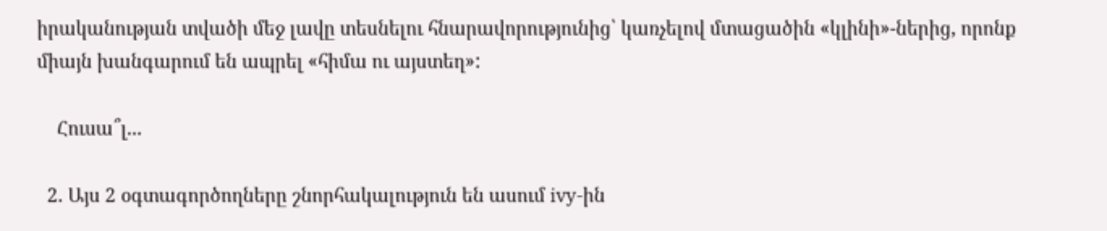իրականության տվածի մեջ լավը տեսնելու հնարավորությունից՝ կառչելով մտացածին «կլինի»-ներից, որոնք միայն խանգարում են ապրել «հիմա ու այստեղ»:

    Հուսա՞լ...

  2. Այս 2 օգտագործողները շնորհակալություն են ասում ivy-ին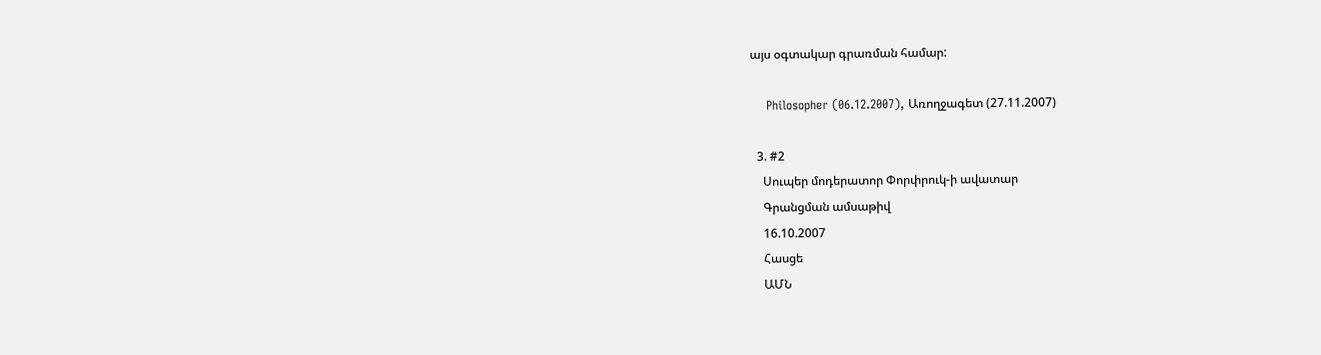այս օգտակար գրառման համար:

    Philosopher (06.12.2007), Առողջագետ (27.11.2007)

  3. #2
    Սուպեր մոդերատոր Փորփրուկ-ի ավատար
    Գրանցման ամսաթիվ
    16.10.2007
    Հասցե
    ԱՄՆ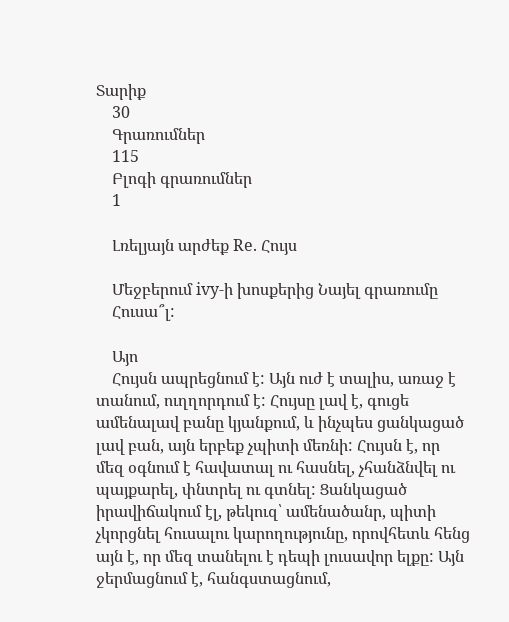Տարիք
    30
    Գրառումներ
    115
    Բլոգի գրառումներ
    1

    Լռելյայն արժեք Re. Հույս

    Մեջբերում ivy-ի խոսքերից Նայել գրառումը
    Հուսա՞լ:

    Այո
    Հույսն ապրեցնում է: Այն ուժ է տալիս, առաջ է տանում, ուղղորդում է: Հույսը լավ է, գուցե ամենալավ բանը կյանքում, և ինչպես ցանկացած լավ բան, այն երբեք չպիտի մեռնի: Հույսն է, որ մեզ օգնում է հավատալ ու հասնել, չհանձնվել ու պայքարել, փնտրել ու գտնել: Ցանկացած իրավիճակում էլ, թեկուզ՝ ամենածանր, պիտի չկորցնել հուսալու կարողությունը, որովհետև հենց այն է, որ մեզ տանելու է դեպի լուսավոր ելքը: Այն ջերմացնում է, հանգստացնում,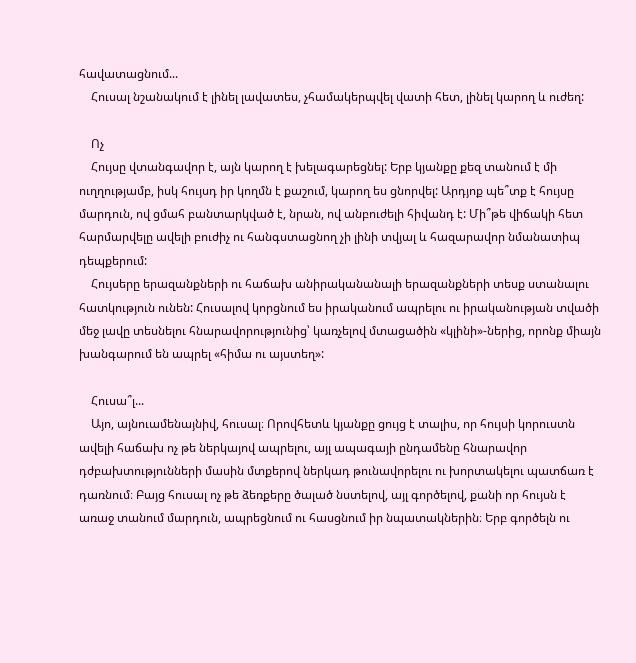հավատացնում...
    Հուսալ նշանակում է լինել լավատես, չհամակերպվել վատի հետ, լինել կարող և ուժեղ:

    Ոչ
    Հույսը վտանգավոր է, այն կարող է խելագարեցնել: Երբ կյանքը քեզ տանում է մի ուղղությամբ, իսկ հույսդ իր կողմն է քաշում, կարող ես ցնորվել: Արդյոք պե՞տք է հույսը մարդուն, ով ցմահ բանտարկված է, նրան, ով անբուժելի հիվանդ է: Մի՞թե վիճակի հետ հարմարվելը ավելի բուժիչ ու հանգստացնող չի լինի տվյալ և հազարավոր նմանատիպ դեպքերում:
    Հույսերը երազանքների ու հաճախ անիրականանալի երազանքների տեսք ստանալու հատկություն ունեն: Հուսալով կորցնում ես իրականում ապրելու ու իրականության տվածի մեջ լավը տեսնելու հնարավորությունից՝ կառչելով մտացածին «կլինի»-ներից, որոնք միայն խանգարում են ապրել «հիմա ու այստեղ»:

    Հուսա՞լ...
    Այո, այնուամենայնիվ, հուսալ։ Որովհետև կյանքը ցույց է տալիս, որ հույսի կորուստն ավելի հաճախ ոչ թե ներկայով ապրելու, այլ ապագայի ընդամենը հնարավոր դժբախտությունների մասին մտքերով ներկադ թունավորելու ու խորտակելու պատճառ է դառնում։ Բայց հուսալ ոչ թե ձեռքերը ծալած նստելով, այլ գործելով, քանի որ հույսն է առաջ տանում մարդուն, ապրեցնում ու հասցնում իր նպատակներին։ Երբ գործելն ու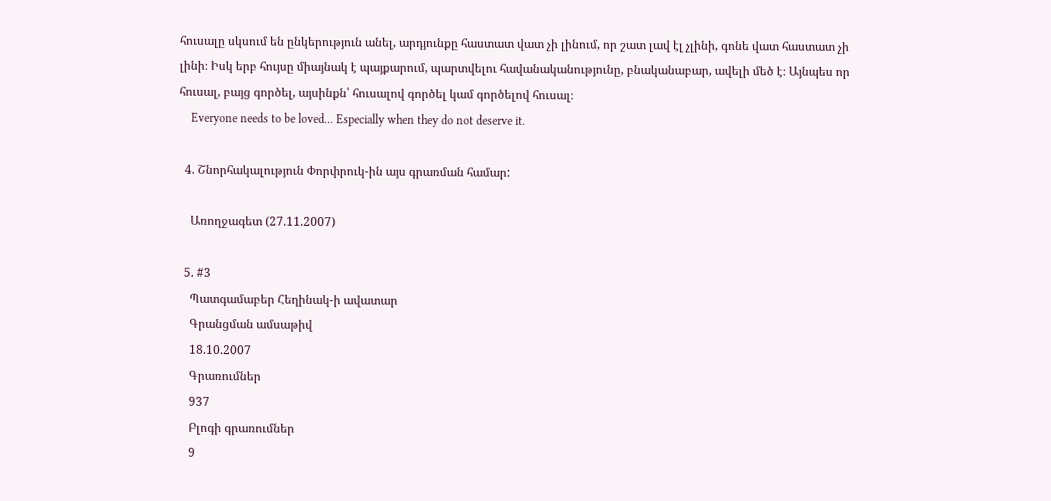հուսալը սկսում են ընկերություն անել, արդյունքը հաստատ վատ չի լինում, որ շատ լավ էլ չլինի, գոնե վատ հաստատ չի լինի։ Իսկ երբ հույսը միայնակ է պայքարում, պարտվելու հավանականությունը, բնականաբար, ավելի մեծ է։ Այնպես որ հուսալ, բայց գործել, այսինքն՝ հուսալով գործել կամ գործելով հուսալ։
    Everyone needs to be loved... Especially when they do not deserve it.

  4. Շնորհակալություն Փորփրուկ-ին այս գրառման համար:

    Առողջագետ (27.11.2007)

  5. #3
    Պատգամաբեր Հեղինակ-ի ավատար
    Գրանցման ամսաթիվ
    18.10.2007
    Գրառումներ
    937
    Բլոգի գրառումներ
    9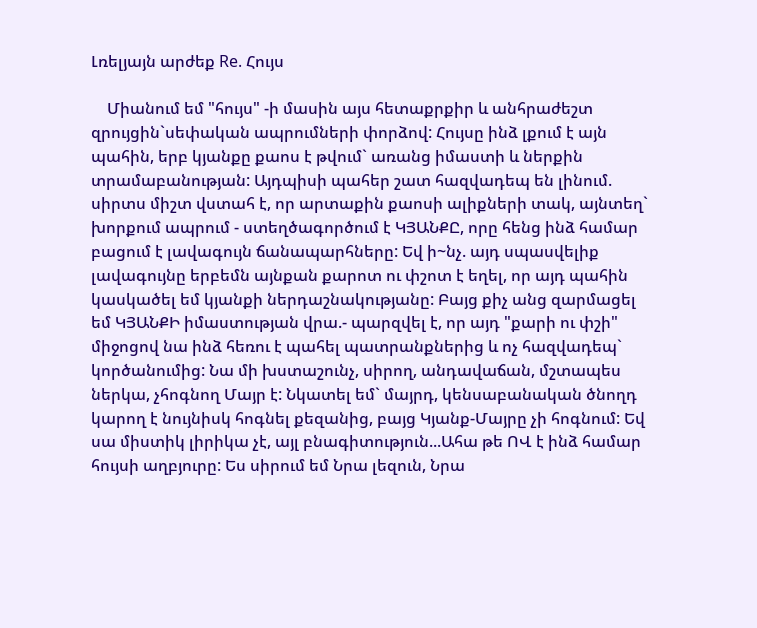Լռելյայն արժեք Re. Հույս

    Միանում եմ "հույս" -ի մասին այս հետաքրքիր և անհրաժեշտ զրույցին`սեփական ապրումների փորձով: Հույսը ինձ լքում է այն պահին, երբ կյանքը քաոս է թվում` առանց իմաստի և ներքին տրամաբանության: Այդպիսի պահեր շատ հազվադեպ են լինում. սիրտս միշտ վստահ է, որ արտաքին քաոսի ալիքների տակ, այնտեղ` խորքում ապրում - ստեղծագործում է ԿՅԱՆՔԸ, որը հենց ինձ համար բացում է լավագույն ճանապարհները: Եվ ի~նչ. այդ սպասվելիք լավագույնը երբեմն այնքան քարոտ ու փշոտ է եղել, որ այդ պահին կասկածել եմ կյանքի ներդաշնակությանը: Բայց քիչ անց զարմացել եմ ԿՅԱՆՔԻ իմաստության վրա.- պարզվել է, որ այդ "քարի ու փշի" միջոցով նա ինձ հեռու է պահել պատրանքներից և ոչ հազվադեպ` կործանումից: Նա մի խստաշունչ, սիրող, անդավաճան, մշտապես ներկա, չհոգնող Մայր է: Նկատել եմ` մայրդ, կենսաբանական ծնողդ կարող է նույնիսկ հոգնել քեզանից, բայց Կյանք-Մայրը չի հոգնում: Եվ սա միստիկ լիրիկա չէ, այլ բնագիտություն...Ահա թե ՈՎ է ինձ համար հույսի աղբյուրը: Ես սիրում եմ Նրա լեզուն, Նրա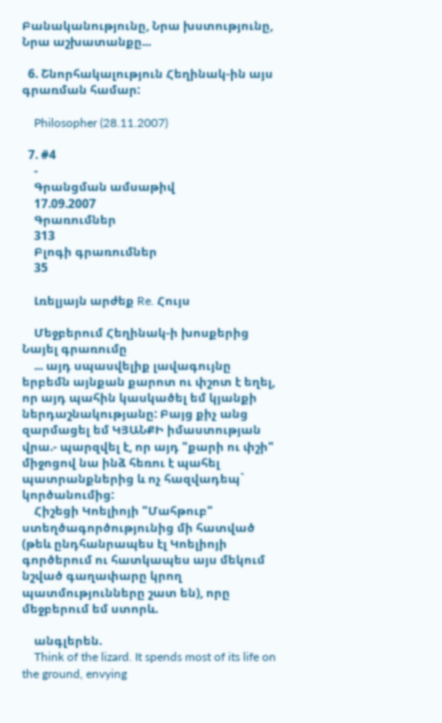Բանականությունը, Նրա խստությունը, Նրա աշխատանքը...

  6. Շնորհակալություն Հեղինակ-ին այս գրառման համար:

    Philosopher (28.11.2007)

  7. #4
    -
    Գրանցման ամսաթիվ
    17.09.2007
    Գրառումներ
    313
    Բլոգի գրառումներ
    35

    Լռելյայն արժեք Re. Հույս

    Մեջբերում Հեղինակ-ի խոսքերից Նայել գրառումը
    ... այդ սպասվելիք լավագույնը երբեմն այնքան քարոտ ու փշոտ է եղել, որ այդ պահին կասկածել եմ կյանքի ներդաշնակությանը: Բայց քիչ անց զարմացել եմ ԿՅԱՆՔԻ իմաստության վրա.- պարզվել է, որ այդ "քարի ու փշի" միջոցով նա ինձ հեռու է պահել պատրանքներից և ոչ հազվադեպ` կործանումից:
    Հիշեցի Կոելիոյի "Մահթուբ" ստեղծագործությունից մի հատված (թեև ընդհանրապես էլ Կոելիոյի գործերում ու հատկապես այս մեկում նշված գաղափարը կրող պատմությունները շատ են), որը մեջբերում եմ ստորև.

    անգլերեն.
    Think of the lizard. It spends most of its life on the ground, envying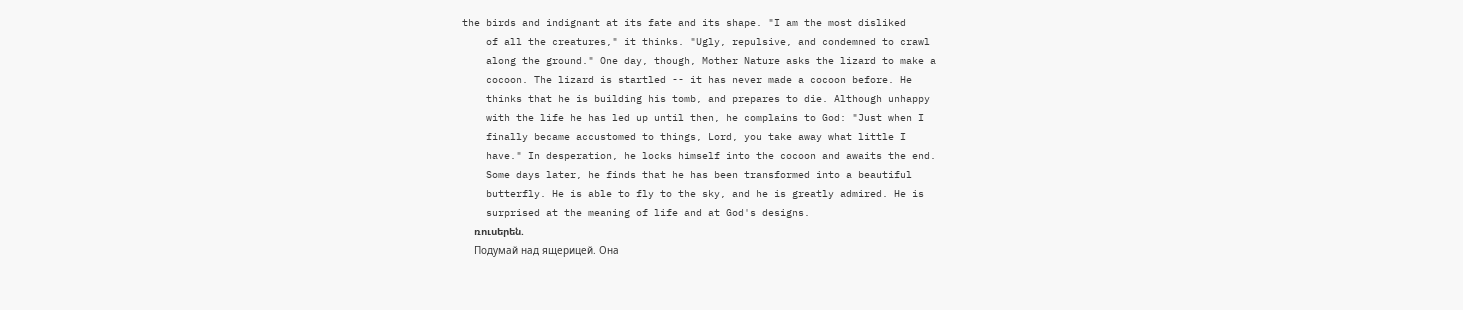the birds and indignant at its fate and its shape. "I am the most disliked
    of all the creatures," it thinks. "Ugly, repulsive, and condemned to crawl
    along the ground." One day, though, Mother Nature asks the lizard to make a
    cocoon. The lizard is startled -- it has never made a cocoon before. He
    thinks that he is building his tomb, and prepares to die. Although unhappy
    with the life he has led up until then, he complains to God: "Just when I
    finally became accustomed to things, Lord, you take away what little I
    have." In desperation, he locks himself into the cocoon and awaits the end.
    Some days later, he finds that he has been transformed into a beautiful
    butterfly. He is able to fly to the sky, and he is greatly admired. He is
    surprised at the meaning of life and at God's designs.
    ռուսերեն.
    Подумай над ящерицей. Она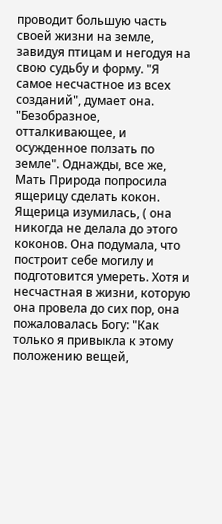проводит большую часть своей жизни на земле, завидуя птицам и негодуя на свою судьбу и форму. "Я самое несчастное из всех созданий", думает она. "Безобразное, отталкивающее, и осужденное ползать по земле". Однажды, все же, Мать Природа попросила ящерицу сделать кокон. Ящерица изумилась, ( она никогда не делала до этого коконов. Она подумала, что построит себе могилу и подготовится умереть. Хотя и несчастная в жизни, которую она провела до сих пор, она пожаловалась Богу: "Как только я привыкла к этому положению вещей,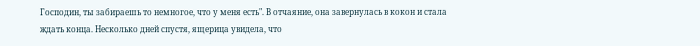Господин, ты забираешь то немногое, что у меня есть". В отчаяние, она завернулась в кокон и стала ждать конца. Несколько дней спустя, ящерица увидела, что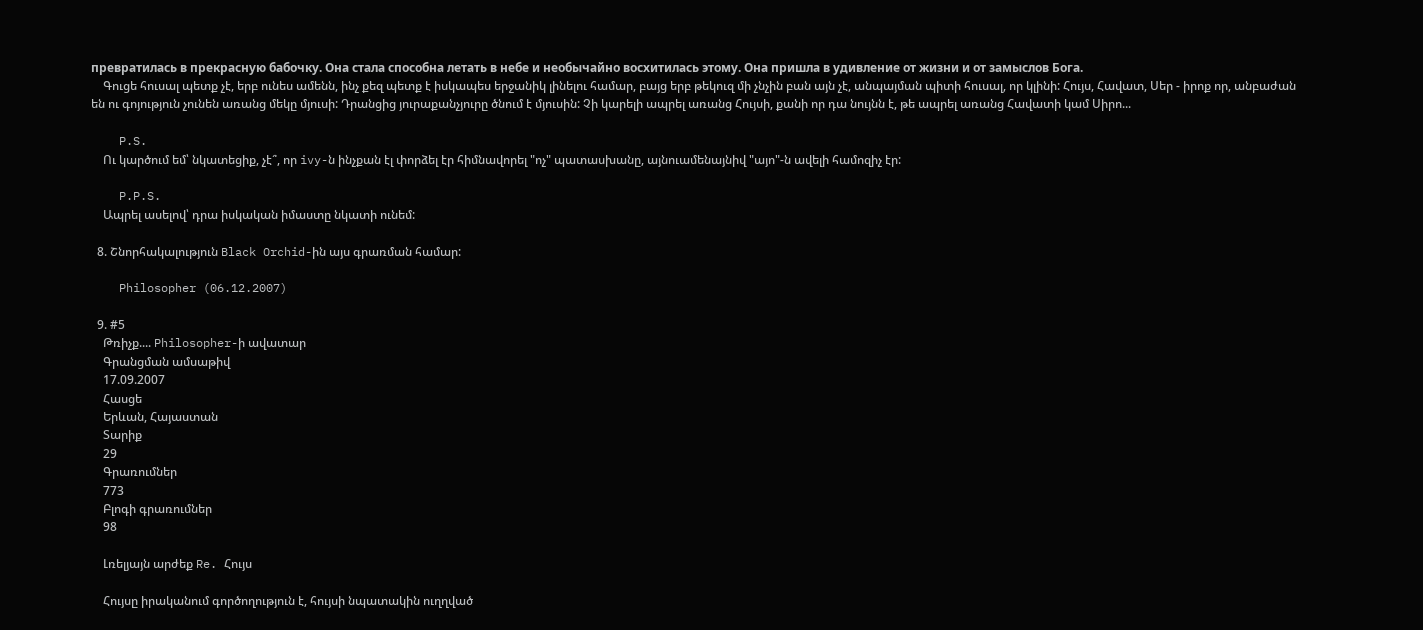превратилась в прекрасную бабочку. Она стала способна летать в небе и необычайно восхитилась этому. Она пришла в удивление от жизни и от замыслов Бога.
    Գուցե հուսալ պետք չէ, երբ ունես ամենն, ինչ քեզ պետք է իսկապես երջանիկ լինելու համար, բայց երբ թեկուզ մի չնչին բան այն չէ, անպայման պիտի հուսալ, որ կլինի: Հույս, Հավատ, Սեր - իրոք որ, անբաժան են ու գոյություն չունեն առանց մեկը մյուսի: Դրանցից յուրաքանչյուրը ծնում է մյուսին: Չի կարելի ապրել առանց Հույսի, քանի որ դա նույնն է, թե ապրել առանց Հավատի կամ Սիրո...

    P.S.
    Ու կարծում եմ՝ նկատեցիք, չէ՞, որ ivy-ն ինչքան էլ փորձել էր հիմնավորել "ոչ" պատասխանը, այնուամենայնիվ "այո"-ն ավելի համոզիչ էր:

    P.P.S.
    Ապրել ասելով՝ դրա իսկական իմաստը նկատի ունեմ:

  8. Շնորհակալություն Black Orchid-ին այս գրառման համար:

    Philosopher (06.12.2007)

  9. #5
    Թռիչք.... Philosopher-ի ավատար
    Գրանցման ամսաթիվ
    17.09.2007
    Հասցե
    Երևան, Հայաստան
    Տարիք
    29
    Գրառումներ
    773
    Բլոգի գրառումներ
    98

    Լռելյայն արժեք Re. Հույս

    Հույսը իրականում գործողություն է, հույսի նպատակին ուղղված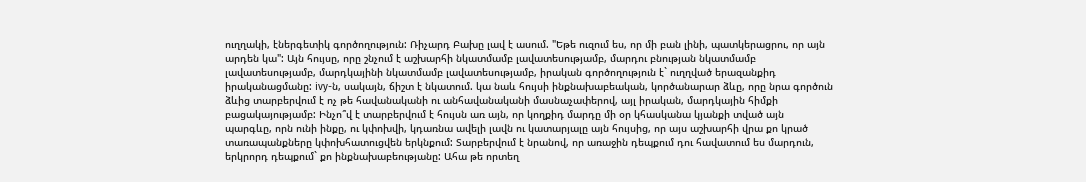ուղղակի, էներգետիկ գործողություն: Ռիչարդ Բախը լավ է ասում. "Եթե ուզում ես, որ մի բան լինի, պատկերացրու, որ այն արդեն կա": Այն հույսը, որը շնչում է աշխարհի նկատմամբ լավատեսությամբ, մարդու բնության նկատմամբ լավատեսությամբ, մարդկայինի նկատմամբ լավատեսությամբ, իրական գործողություն է` ուղղված երազանքիդ իրականացմանը: ivy-ն, սակայն, ճիշտ է նկատում. կա նաև հույսի ինքնախաբեական, կործանարար ձևը, որը նրա գործուն ձևից տարբերվում է ոչ թե հավանականի ու անհավանականի մասնաչափերով, այլ իրական, մարդկային հիմքի բացակայությամբ: Ինչո՞վ է տարբերվում է հույսն առ այն, որ կողքիդ մարդը մի օր կհասկանա կյանքի տված այն պարգևը, որն ունի ինքը, ու կփոխվի, կդառնա ավելի լավն ու կատարյալը այն հույսից, որ այս աշխարհի վրա քո կրած տառապանքները կփոխհատուցվեն երկնքում: Տարբերվում է նրանով, որ առաջին դեպքում դու հավատում ես մարդուն, երկրորդ դեպքում` քո ինքնախաբեությանը: Ահա թե որտեղ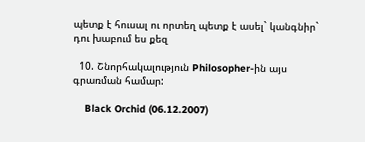պետք է հուսալ ու որտեղ պետք է ասել` կանգնիր` դու խաբում ես քեզ

  10. Շնորհակալություն Philosopher-ին այս գրառման համար:

    Black Orchid (06.12.2007)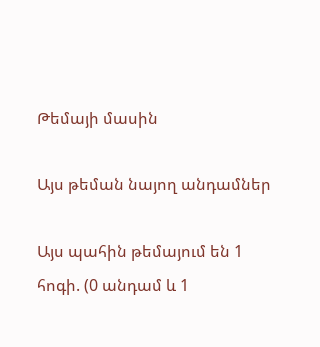Թեմայի մասին

Այս թեման նայող անդամներ

Այս պահին թեմայում են 1 հոգի. (0 անդամ և 1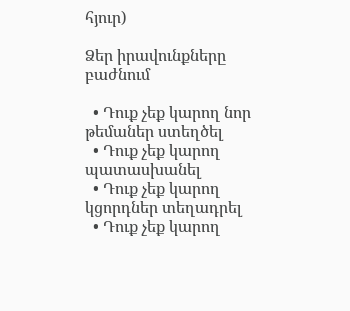հյուր)

Ձեր իրավունքները բաժնում

  • Դուք չեք կարող նոր թեմաներ ստեղծել
  • Դուք չեք կարող պատասխանել
  • Դուք չեք կարող կցորդներ տեղադրել
  • Դուք չեք կարող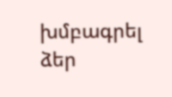խմբագրել ձեր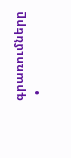գրառումները
  •